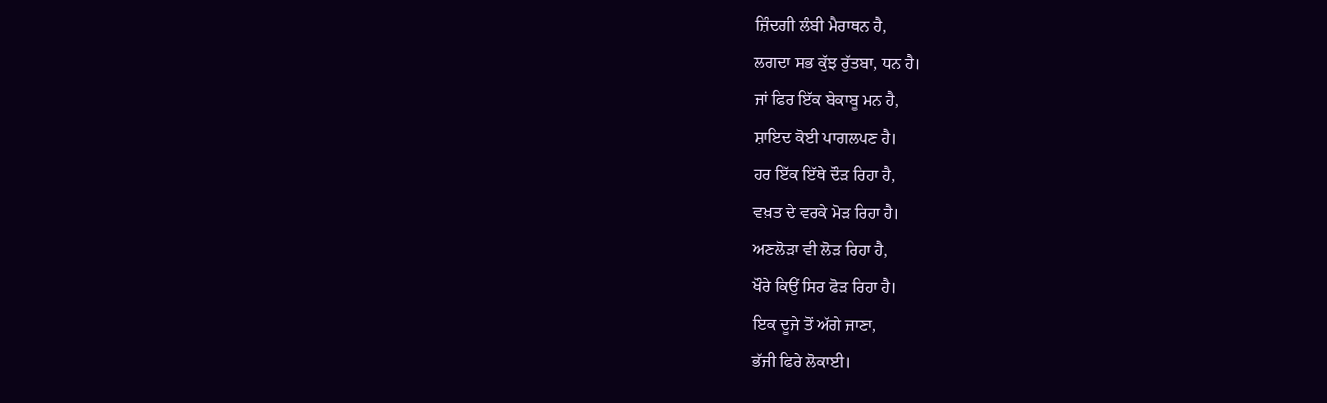ਜ਼ਿੰਦਗੀ ਲੰਬੀ ਮੈਰਾਥਨ ਹੈ,
ਲਗਦਾ ਸਭ ਕੁੱਝ ਰੁੱਤਬਾ, ਧਨ ਹੈ।
ਜਾਂ ਫਿਰ ਇੱਕ ਬੇਕਾਬੂ ਮਨ ਹੈ,
ਸ਼ਾਇਦ ਕੋਈ ਪਾਗਲਪਣ ਹੈ।
ਹਰ ਇੱਕ ਇੱਥੇ ਦੌੜ ਰਿਹਾ ਹੈ,
ਵਖ਼ਤ ਦੇ ਵਰਕੇ ਮੋੜ ਰਿਹਾ ਹੈ।
ਅਣਲੋੜਾ ਵੀ ਲੋੜ ਰਿਹਾ ਹੈ,
ਖੌਰੇ ਕਿਉਂ ਸਿਰ ਫੋੜ ਰਿਹਾ ਹੈ।
ਇਕ ਦੂਜੇ ਤੋਂ ਅੱਗੇ ਜਾਣਾ,
ਭੱਜੀ ਫਿਰੇ ਲੋਕਾਈ।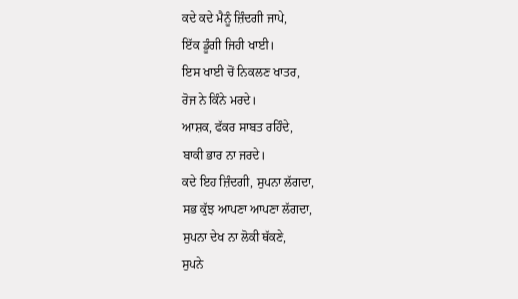ਕਦੇ ਕਦੇ ਮੈਨੂੰ ਜ਼ਿੰਦਗੀ ਜਾਪੇ,
ਇੱਕ ਡੂੰਗੀ ਜਿਹੀ ਖਾਈ।
ਇਸ ਖਾਈ ਚੋਂ ਨਿਕਲਣ ਖਾਤਰ,
ਰੋਜ ਨੇ ਕਿੰਨੇ ਮਰਦੇ।
ਆਸ਼ਕ, ਫੱਕਰ ਸਾਬਤ ਰਹਿੰਦੇ,
ਬਾਕੀ ਭਾਰ ਨਾ ਜਰਦੇ।
ਕਦੇ ਇਹ ਜ਼ਿੰਦਗੀ, ਸੁਪਨਾ ਲੱਗਦਾ,
ਸਭ ਕੁੱਝ ਆਪਣਾ ਆਪਣਾ ਲੱਗਦਾ,
ਸੁਪਨਾ ਦੇਖ ਨਾ ਲੋਕੀ ਥੱਕਣੇ,
ਸੁਪਨੇ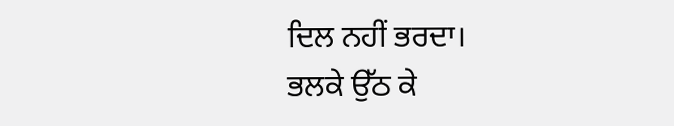ਦਿਲ ਨਹੀਂ ਭਰਦਾ।
ਭਲਕੇ ਉੱਠ ਕੇ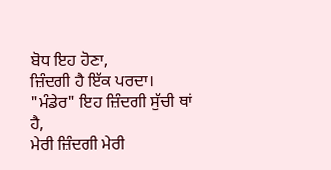ਬੋਧ ਇਹ ਹੋਣਾ,
ਜ਼ਿੰਦਗੀ ਹੈ ਇੱਕ ਪਰਦਾ।
"ਮੰਡੇਰ" ਇਹ ਜ਼ਿੰਦਗੀ ਸੁੱਚੀ ਥਾਂ ਹੈ,
ਮੇਰੀ ਜ਼ਿੰਦਗੀ ਮੇਰੀ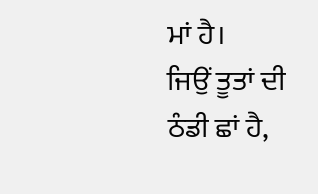ਮਾਂ ਹੈ।
ਜਿਉਂ ਤੂਤਾਂ ਦੀ ਠੰਡੀ ਛਾਂ ਹੈ,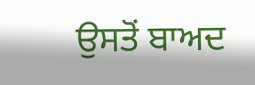ਉਸਤੋਂ ਬਾਅਦ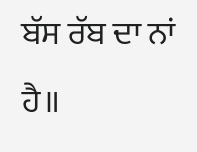ਬੱਸ ਰੱਬ ਦਾ ਨਾਂ ਹੈ॥